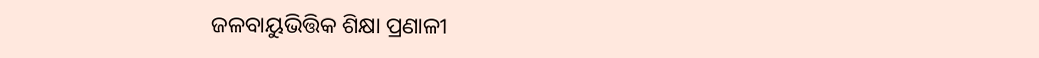ଜଳବାୟୁଭିତ୍ତିକ ଶିକ୍ଷା ପ୍ରଣାଳୀ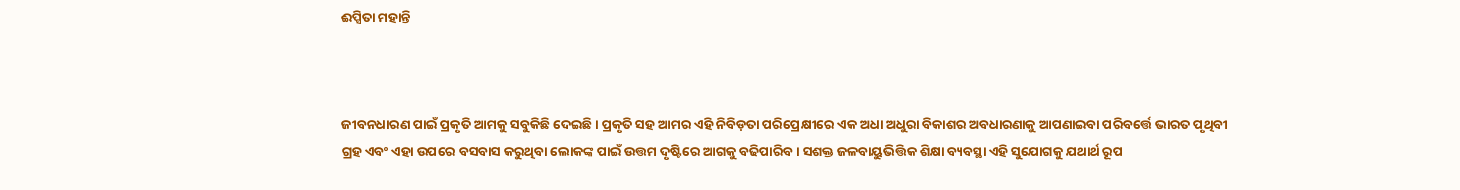ଈପ୍ସିତା ମହାନ୍ତି



ଜୀବନଧାରଣ ପାଇଁ ପ୍ରକୃତି ଆମକୁ ସବୁକିଛି ଦେଇଛି। ପ୍ରକୃତି ସହ ଆମର ଏହି ନିବିଡ଼ତା ପରିପ୍ରେକ୍ଷୀରେ ଏକ ଅଧା ଅଧୁରା ବିକାଶର ଅବଧାରଣାକୁ ଆପଣାଇବା ପରିବର୍ତ୍ତେ ଭାରତ ପୃଥିବୀ ଗ୍ରହ ଏବଂ ଏହା ଉପରେ ବସବାସ କରୁଥିବା ଲୋକଙ୍କ ପାଇଁ ଉତ୍ତମ ଦୃଷ୍ଟିରେ ଆଗକୁ ବଢିପାରିବ। ସଶକ୍ତ ଜଳବାୟୁଭିତ୍ତିକ ଶିକ୍ଷା ବ୍ୟବସ୍ଥା ଏହି ସୁଯୋଗକୁ ଯଥାର୍ଥ ରୂପ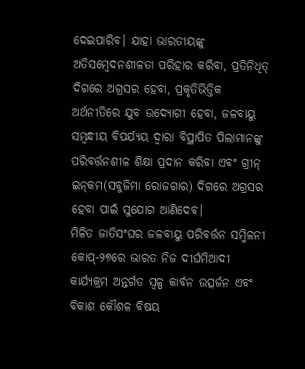ଦେଇପାରିବ। ଯାହା ଭାରତୀୟଙ୍କୁ ଅତିସମ୍ବେଦନଶୀଳତା ପରିହାର କରିବା, ପ୍ରତିନିଧିତ୍ ଦିଗରେ ଅଗ୍ରସର ହେବା, ପ୍ରକୃତିଭିତ୍ତିକ ଅର୍ଥନୀତିରେ ଯୁବ ଉଦ୍ୟୋଗୀ ହେବା, ଜଳବାୟୁ ସମ୍ବନ୍ଧୀୟ ବିପର୍ଯ୍ୟୟ ଦ୍ୱାରା ବିସ୍ଥାପିତ ପିଲାମାନଙ୍କୁ ପରିବର୍ତ୍ତନଶୀଳ ଶିକ୍ଷା ପ୍ରଦାନ କରିବା ଏବଂ ଗ୍ରୀନ୍‌ ଇନ୍‌କମ(ସବୁଜିମା ରୋଜଗାର) ଦିଗରେ ଅଗ୍ରସର ହେବା ପାଇଁ ସୁଯୋଗ ଆଣିଦେବ।
ମିଳିତ ଜାତିସଂଘର ଜଳବାୟୁ ପରିବର୍ତ୍ତନ ସମ୍ମିଳନୀ କୋପ୍‌-୨୭ରେ ଭାରତ ନିଜ ଦୀର୍ଘମିଆଦୀ କାର୍ଯ୍ୟକ୍ରମ ଅନ୍ତର୍ଗତ ସ୍ବଳ୍ପ କାର୍ବନ ଉତ୍ସର୍ଜନ ଏବଂ ବିକାଶ କୌଶଳ ବିଷୟ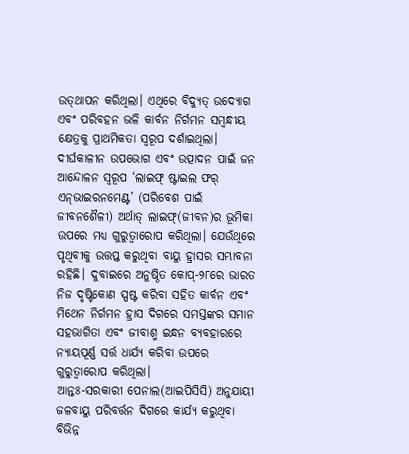ଉତ୍‌ଥାପନ କରିଥିଲା। ଏଥିରେ ବିଦ୍ୟୁତ୍‌ ଉଦ୍ୟୋଗ ଏବଂ ପରିବହନ ଭଳି କାର୍ବନ ନିର୍ଗମନ ସମ୍ବନ୍ଧୀୟ କ୍ଷେତ୍ରକୁ ପ୍ରାଥମିକତା ସ୍ବରୂପ ଦର୍ଶାଇଥିଲା। ଦୀର୍ଘକାଳୀନ ଉପଭୋଗ ଏବଂ ଉତ୍ପାଦନ ପାଇଁ ଜନ ଆନ୍ଦୋଳନ ସ୍ବରୂପ ‘ଲାଇଫ୍‌ ଷ୍ଟାଇଲ ଫର୍‌ ଏନ୍‌ଭାଇରନମେଣ୍ଟ’ (ପରିବେଶ ପାଇଁ ଜୀବନଶୈଳୀ) ଅର୍ଥାତ୍‌ ଲାଇଫ୍‌(ଜୀବନ)ର ଭୂମିକା ଉପରେ ମଧ୍ୟ ଗୁରୁତ୍ୱାରୋପ କରିଥିଲା। ଯେଉଁଥିରେ ପୃଥିବୀକୁ ଉତ୍ତପ୍ତ କରୁଥିବା ବାୟୁ ହ୍ରାସର ସମ୍ଭାବନା ରହିଛି। ଦୁବାଇରେ ଅନୁଷ୍ଠିତ କୋପ୍‌-୨୮ରେ ଭାରତ ନିଜ ଦୃଷ୍ଟିକୋଣ ସ୍ପଷ୍ଟ କରିବା ସହିତ କାର୍ବନ ଏବଂ ମିଥେନ ନିର୍ଗମନ ହ୍ରାସ ଦିଗରେ ସମସ୍ତଙ୍କର ସମାନ ସହଭାଗିତା ଏବଂ ଜୀବାଶ୍ମ ଇନ୍ଧନ ବ୍ୟବହାରରେ ନ୍ୟାୟପୂର୍ଣ୍ଣ ସର୍ତ୍ତ ଧାର୍ଯ୍ୟ କରିବା ଉପରେ ଗୁରୁତ୍ୱାରୋପ କରିଥିଲା।
ଆନ୍ତଃ-ସରକାରୀ ପେନାଲ(ଆଇପିସିସି) ଅନୁଯାୟୀ ଜଳବାୟୁ ପରିବର୍ତ୍ତନ ଦିଗରେ କାର୍ଯ୍ୟ କରୁଥିବା ବିଭିନ୍ନ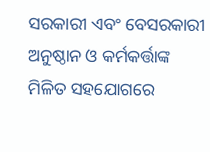ସରକାରୀ ଏବଂ ବେସରକାରୀ ଅନୁଷ୍ଠାନ ଓ କର୍ମକର୍ତ୍ତାଙ୍କ ମିଳିତ ସହଯୋଗରେ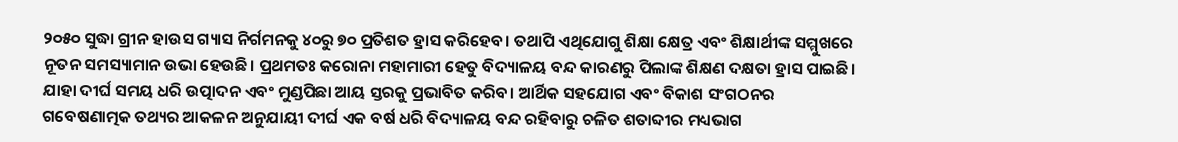୨୦୫୦ ସୁଦ୍ଧା ଗ୍ରୀନ ହାଉସ ଗ୍ୟାସ ନିର୍ଗମନକୁ ୪୦ରୁ ୭୦ ପ୍ରତିଶତ ହ୍ରାସ କରିହେବ। ତଥାପି ଏଥିଯୋଗୁ ଶିକ୍ଷା କ୍ଷେତ୍ର ଏବଂ ଶିକ୍ଷାର୍ଥୀଙ୍କ ସମ୍ମୁଖରେ ନୂତନ ସମସ୍ୟାମାନ ଉଭା ହେଉଛି। ପ୍ରଥମତଃ କରୋନା ମହାମାରୀ ହେତୁ ବିଦ୍ୟାଳୟ ବନ୍ଦ କାରଣରୁ ପିଲାଙ୍କ ଶିକ୍ଷଣ ଦକ୍ଷତା ହ୍ରାସ ପାଇଛି। ଯାହା ଦୀର୍ଘ ସମୟ ଧରି ଉତ୍ପାଦନ ଏବଂ ମୁଣ୍ଡପିଛା ଆୟ ସ୍ତରକୁ ପ୍ରଭାବିତ କରିବ। ଆର୍ଥିକ ସହଯୋଗ ଏବଂ ବିକାଶ ସଂଗଠନର ଗବେଷଣାତ୍ମକ ତଥ୍ୟର ଆକଳନ ଅନୁଯାୟୀ ଦୀର୍ଘ ଏକ ବର୍ଷ ଧରି ବିଦ୍ୟାଳୟ ବନ୍ଦ ରହିବାରୁ ଚଳିତ ଶତାବ୍ଦୀର ମଧ୍ୟଭାଗ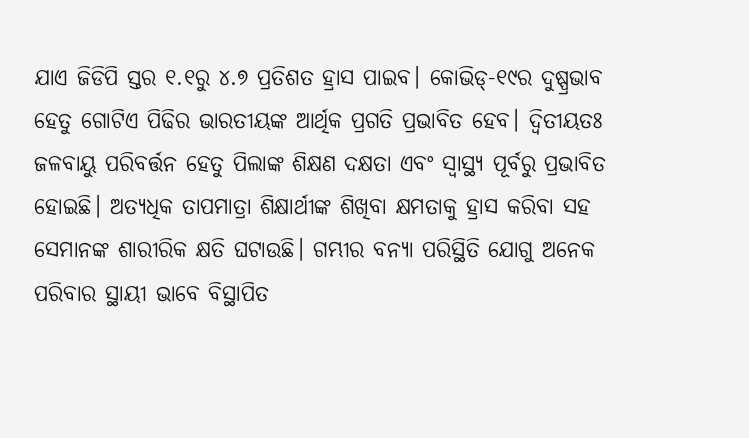ଯାଏ ଜିଡିପି ସ୍ତର ୧.୧ରୁ ୪.୭ ପ୍ରତିଶତ ହ୍ରାସ ପାଇବ। କୋଭିଡ୍‌-୧୯ର ଦୁଷ୍ପ୍ରଭାବ ହେତୁ ଗୋଟିଏ ପିଢିର ଭାରତୀୟଙ୍କ ଆର୍ଥିକ ପ୍ରଗତି ପ୍ରଭାବିତ ହେବ। ଦ୍ୱିତୀୟତଃ ଜଳବାୟୁ ପରିବର୍ତ୍ତନ ହେତୁ ପିଲାଙ୍କ ଶିକ୍ଷଣ ଦକ୍ଷତା ଏବଂ ସ୍ବାସ୍ଥ୍ୟ ପୂର୍ବରୁ ପ୍ରଭାବିତ ହୋଇଛି। ଅତ୍ୟଧିକ ତାପମାତ୍ରା ଶିକ୍ଷାର୍ଥୀଙ୍କ ଶିଖିବା କ୍ଷମତାକୁ ହ୍ରାସ କରିବା ସହ ସେମାନଙ୍କ ଶାରୀରିକ କ୍ଷତି ଘଟାଉଛି। ଗମ୍ଭୀର ବନ୍ୟା ପରିସ୍ଥିତି ଯୋଗୁ ଅନେକ ପରିବାର ସ୍ଥାୟୀ ଭାବେ ବିସ୍ଥାପିତ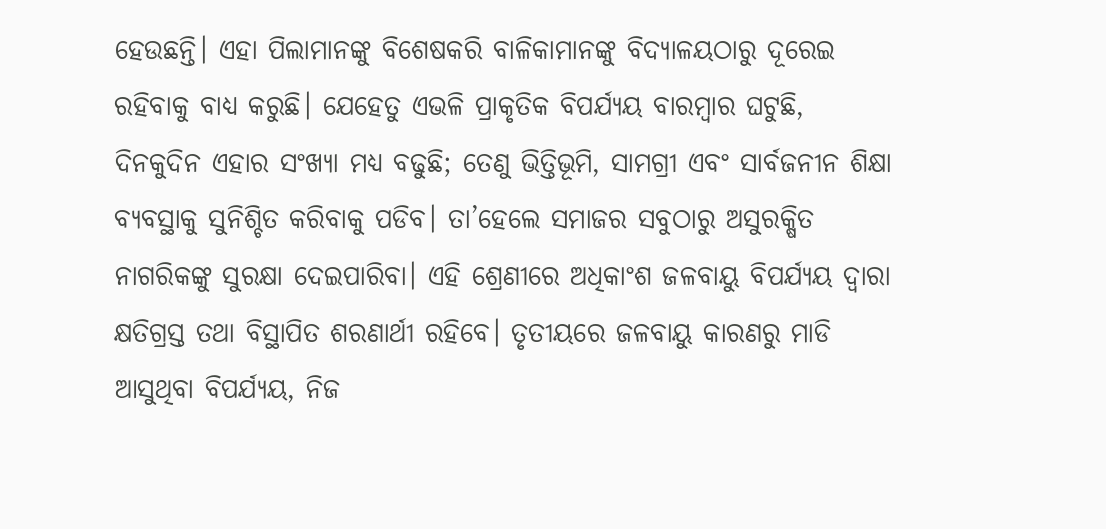ହେଉଛନ୍ତି। ଏହା ପିଲାମାନଙ୍କୁ ବିଶେଷକରି ବାଳିକାମାନଙ୍କୁ ବିଦ୍ୟାଳୟଠାରୁ ଦୂରେଇ ରହିବାକୁ ବାଧ୍ୟ କରୁଛି। ଯେହେତୁ ଏଭଳି ପ୍ରାକୃତିକ ବିପର୍ଯ୍ୟୟ ବାରମ୍ବାର ଘଟୁଛି, ଦିନକୁଦିନ ଏହାର ସଂଖ୍ୟା ମଧ୍ୟ ବଢୁଛି; ତେଣୁ ଭିତ୍ତିଭୂମି, ସାମଗ୍ରୀ ଏବଂ ସାର୍ବଜନୀନ ଶିକ୍ଷା ବ୍ୟବସ୍ଥାକୁ ସୁନିଶ୍ଚିତ କରିବାକୁ ପଡିବ। ତା’ହେଲେ ସମାଜର ସବୁଠାରୁ ଅସୁରକ୍ଷିତ ନାଗରିକଙ୍କୁ ସୁରକ୍ଷା ଦେଇପାରିବା। ଏହି ଶ୍ରେଣୀରେ ଅଧିକାଂଶ ଜଳବାୟୁ ବିପର୍ଯ୍ୟୟ ଦ୍ବାରା କ୍ଷତିଗ୍ରସ୍ତ ତଥା ବିସ୍ଥାପିତ ଶରଣାର୍ଥୀ ରହିବେ। ତୃତୀୟରେ ଜଳବାୟୁ କାରଣରୁ ମାଡି ଆସୁଥିବା ବିପର୍ଯ୍ୟୟ, ନିଜ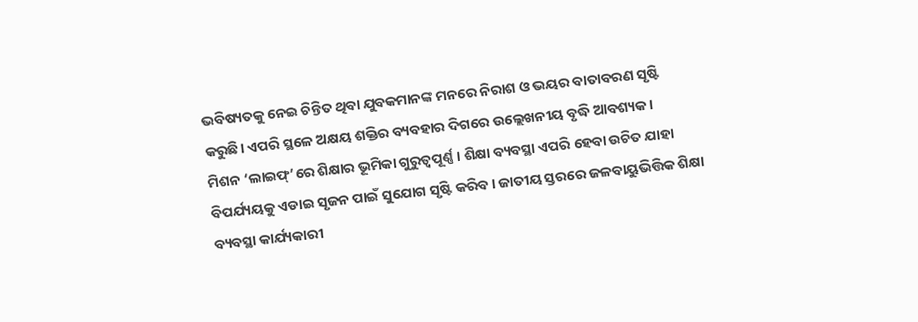ଭବିଷ୍ୟତକୁ ନେଇ ଚିନ୍ତିତ ଥିବା ଯୁବକମାନଙ୍କ ମନରେ ନିରାଶ ଓ ଭୟର ବାତାବରଣ ସୃଷ୍ଟି କରୁଛି। ଏପରି ସ୍ଥଳେ ଅକ୍ଷୟ ଶକ୍ତିର ବ୍ୟବହାର ଦିଗରେ ଉଲ୍ଲେଖନୀୟ ବୃଦ୍ଧି ଆବଶ୍ୟକ।
ମିଶନ ‘ଲାଇଫ୍‌’ରେ ଶିକ୍ଷାର ଭୂମିକା ଗୁରୁତ୍ୱପୂର୍ଣ୍ଣ। ଶିକ୍ଷା ବ୍ୟବସ୍ଥା ଏପରି ହେବା ଉଚିତ ଯାହା ବିପର୍ଯ୍ୟୟକୁ ଏଡାଇ ସୃଜନ ପାଇଁ ସୁଯୋଗ ସୃଷ୍ଟି କରିବ। ଜାତୀୟ ସ୍ତରରେ ଜଳବାୟୁଭିତ୍ତିକ ଶିକ୍ଷା ବ୍ୟବସ୍ଥା କାର୍ଯ୍ୟକାରୀ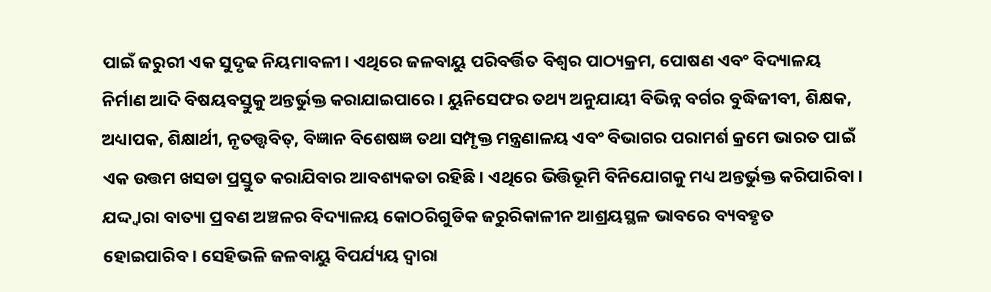ପାଇଁ ଜରୁରୀ ଏକ ସୁଦୃଢ ନିୟମାବଳୀ। ଏଥିରେ ଜଳବାୟୁ ପରିବର୍ତ୍ତିତ ବିଶ୍ୱର ପାଠ୍ୟକ୍ରମ, ପୋଷଣ ଏବଂ ବିଦ୍ୟାଳୟ ନିର୍ମାଣ ଆଦି ବିଷୟବସ୍ତୁକୁ ଅନ୍ତର୍ଭୁକ୍ତ କରାଯାଇପାରେ। ୟୁନିସେଫର ତଥ୍ୟ ଅନୁଯାୟୀ ବିଭିନ୍ନ ବର୍ଗର ବୁଦ୍ଧିଜୀବୀ, ଶିକ୍ଷକ, ଅଧ୍ୟାପକ, ଶିକ୍ଷାର୍ଥୀ, ନୃତତ୍ତ୍ୱବିତ୍‌, ବିଜ୍ଞାନ ବିଶେଷଜ୍ଞ ତଥା ସମ୍ପୃକ୍ତ ମନ୍ତ୍ରଣାଳୟ ଏବଂ ବିଭାଗର ପରାମର୍ଶ କ୍ରମେ ଭାରତ ପାଇଁ ଏକ ଉତ୍ତମ ଖସଡା ପ୍ରସ୍ତୁତ କରାଯିବାର ଆବଶ୍ୟକତା ରହିଛି। ଏଥିରେ ଭିତ୍ତିଭୂମି ବିନିଯୋଗକୁ ମଧ୍ୟ ଅନ୍ତର୍ଭୁକ୍ତ କରିପାରିବା। ଯଦ୍ଦ୍ବାରା ବାତ୍ୟା ପ୍ରବଣ ଅଞ୍ଚଳର ବିଦ୍ୟାଳୟ କୋଠରିଗୁଡିକ ଜରୁରିକାଳୀନ ଆଶ୍ରୟସ୍ଥଳ ଭାବରେ ବ୍ୟବହୃତ ହୋଇପାରିବ। ସେହିଭଳି ଜଳବାୟୁ ବିପର୍ଯ୍ୟୟ ଦ୍ୱାରା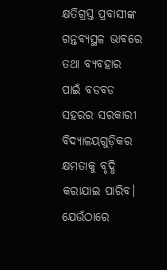କ୍ଷତିଗ୍ରସ୍ତ ପ୍ରବାସୀଙ୍କ ଗନ୍ତବ୍ୟସ୍ଥଳ ଭାବରେ ତଥା ବ୍ୟବହାର ପାଇଁ ବଡବଡ ସହରର ସରକାରୀ ବିଦ୍ୟାଳୟଗୁଡ଼ିକର କ୍ଷମତାକୁ ବୃଦ୍ଧି କରାଯାଇ ପାରିବ। ଯେଉଁଠାରେ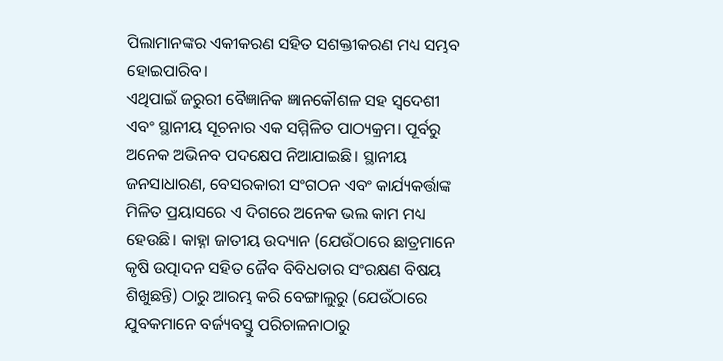ପିଲାମାନଙ୍କର ଏକୀକରଣ ସହିତ ସଶକ୍ତୀକରଣ ମଧ୍ୟ ସମ୍ଭବ ହୋଇପାରିବ।
ଏଥିପାଇଁ ଜରୁରୀ ବୈଜ୍ଞାନିକ ଜ୍ଞାନକୌଶଳ ସହ ସ୍ବଦେଶୀ ଏବଂ ସ୍ଥାନୀୟ ସୂଚନାର ଏକ ସମ୍ମିଳିତ ପାଠ୍ୟକ୍ରମ। ପୂର୍ବରୁ ଅନେକ ଅଭିନବ ପଦକ୍ଷେପ ନିଆଯାଇଛି। ସ୍ଥାନୀୟ ଜନସାଧାରଣ, ବେସରକାରୀ ସଂଗଠନ ଏବଂ କାର୍ଯ୍ୟକର୍ତ୍ତାଙ୍କ ମିଳିତ ପ୍ରୟାସରେ ଏ ଦିଗରେ ଅନେକ ଭଲ କାମ ମଧ୍ୟ ହେଉଛି। କାହ୍ନା ଜାତୀୟ ଉଦ୍ୟାନ (ଯେଉଁଠାରେ ଛାତ୍ରମାନେ କୃଷି ଉତ୍ପାଦନ ସହିତ ଜୈବ ବିବିଧତାର ସଂରକ୍ଷଣ ବିଷୟ ଶିଖୁଛନ୍ତି) ଠାରୁ ଆରମ୍ଭ କରି ବେଙ୍ଗାଲୁରୁ (ଯେଉଁଠାରେ ଯୁବକମାନେ ବର୍ଜ୍ୟବସ୍ତୁ ପରିଚାଳନାଠାରୁ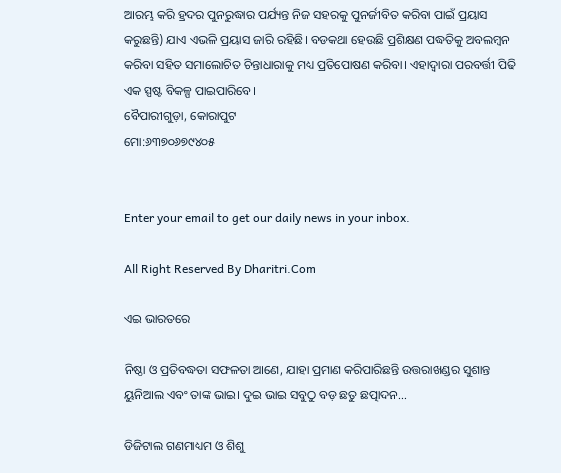ଆରମ୍ଭ କରି ହ୍ରଦର ପୁନରୁଦ୍ଧାର ପର୍ଯ୍ୟନ୍ତ ନିଜ ସହରକୁ ପୁନର୍ଜୀବିତ କରିବା ପାଇଁ ପ୍ରୟାସ କରୁଛନ୍ତି) ଯାଏ ଏଭଳି ପ୍ରୟାସ ଜାରି ରହିଛି। ବଡକଥା ହେଉଛି ପ୍ରଶିକ୍ଷଣ ପଦ୍ଧତିକୁ ଅବଲମ୍ବନ କରିବା ସହିତ ସମାଲୋଚିତ ଚିନ୍ତାଧାରାକୁ ମଧ୍ୟ ପ୍ରତିପୋଷଣ କରିବା। ଏହାଦ୍ବାରା ପରବର୍ତ୍ତୀ ପିଢି ଏକ ସ୍ପଷ୍ଟ ବିକଳ୍ପ ପାଇପାରିବେ।
ବୈପାରୀଗୁଡ଼ା, କୋରାପୁଟ
ମୋ:୬୩୭୦୬୭୯୪୦୫


Enter your email to get our daily news in your inbox.

All Right Reserved By Dharitri.Com

ଏଇ ଭାରତରେ

ନିଷ୍ଠା ଓ ପ୍ରତିବଦ୍ଧତା ସଫଳତା ଆଣେ, ଯାହା ପ୍ରମାଣ କରିପାରିଛନ୍ତି ଉତ୍ତରାଖଣ୍ଡର ସୁଶାନ୍ତ ୟୁନିଆଲ ଏବଂ ତାଙ୍କ ଭାଇ। ଦୁଇ ଭାଇ ସବୁଠୁ ବଡ଼ ଛତୁ ଛତ୍ପାଦନ…

ଡିଜିଟାଲ ଗଣମାଧ୍ୟମ ଓ ଶିଶୁ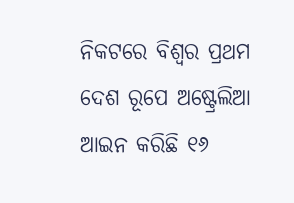ନିକଟରେ ବିଶ୍ୱର ପ୍ରଥମ ଦେଶ ରୂପେ ଅଷ୍ଟ୍ରେଲିଆ ଆଇନ କରିଛି ୧୬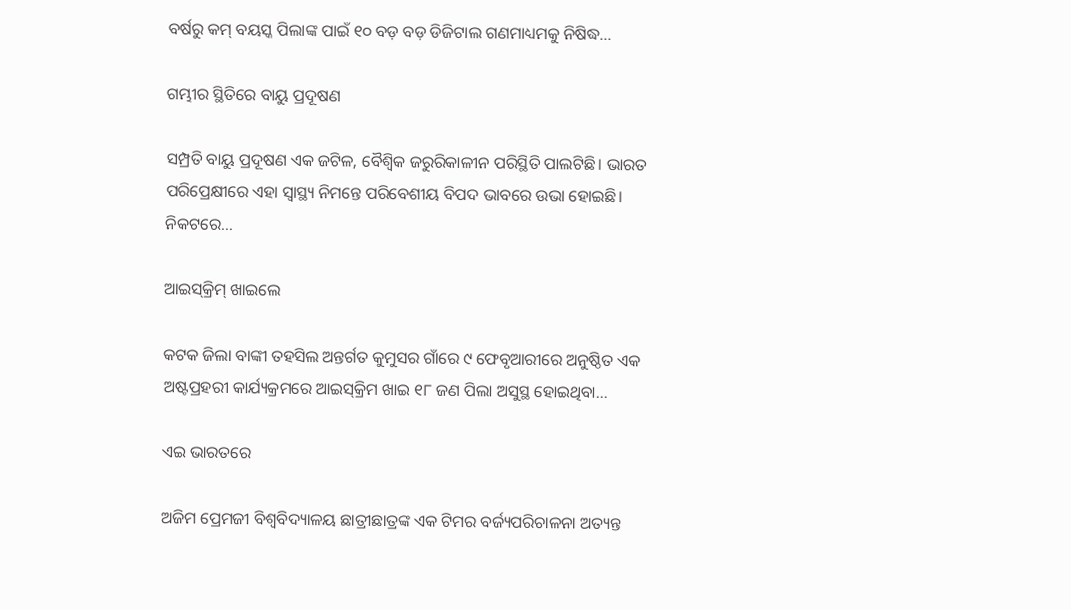ବର୍ଷରୁ କମ୍‌ ବୟସ୍କ ପିଲାଙ୍କ ପାଇଁ ୧୦ ବଡ଼ ବଡ଼ ଡିଜିଟାଲ ଗଣମାଧ୍ୟମକୁ ନିଷିଦ୍ଧ…

ଗମ୍ଭୀର ସ୍ଥିତିରେ ବାୟୁ ପ୍ରଦୂଷଣ

ସମ୍ପ୍ରତି ବାୟୁ ପ୍ରଦୂଷଣ ଏକ ଜଟିଳ, ବୈଶ୍ୱିକ ଜରୁରିକାଳୀନ ପରିସ୍ଥିତି ପାଲଟିଛି। ଭାରତ ପରିପ୍ରେକ୍ଷୀରେ ଏହା ସ୍ବାସ୍ଥ୍ୟ ନିମନ୍ତେ ପରିବେଶୀୟ ବିପଦ ଭାବରେ ଉଭା ହୋଇଛି। ନିକଟରେ…

ଆଇସ୍‌କ୍ରିମ୍‌ ଖାଇଲେ

କଟକ ଜିଲା ବାଙ୍କୀ ତହସିଲ ଅନ୍ତର୍ଗତ କୁମୁସର ଗାଁରେ ୯ ଫେବୃଆରୀରେ ଅନୁଷ୍ଠିତ ଏକ ଅଷ୍ଟପ୍ରହରୀ କାର୍ଯ୍ୟକ୍ରମରେ ଆଇସ୍‌କ୍ରିମ ଖାଇ ୧୮ ଜଣ ପିଲା ଅସୁସ୍ଥ ହୋଇଥିବା…

ଏଇ ଭାରତରେ

ଅଜିମ ପ୍ରେମଜୀ ବିଶ୍ୱବିଦ୍ୟାଳୟ ଛାତ୍ରୀଛାତ୍ରଙ୍କ ଏକ ଟିମର ବର୍ଜ୍ୟପରିଚାଳନା ଅତ୍ୟନ୍ତ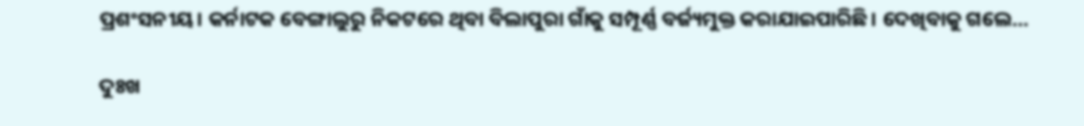ପ୍ରଶଂସନୀୟ। କର୍ନାଟକ ବେଙ୍ଗାଲୁରୁ ନିକଟରେ ଥିବା ବିଲାପୁରା ଗାଁକୁ ସମ୍ପୂର୍ଣ୍ଣ ବର୍ଜ୍ୟମୁକ୍ତ କରାଯାଇପାରିଛି। ଦେଖିବାକୁ ଗଲେ…

ଦୁଃଖ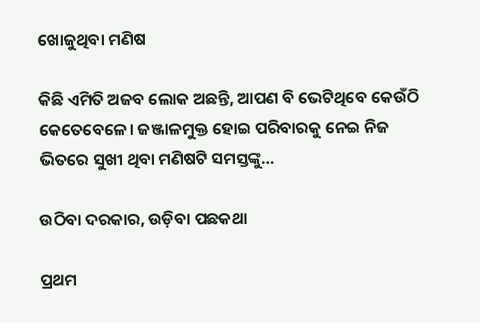ଖୋଜୁଥିବା ମଣିଷ

କିଛି ଏମିତି ଅଜବ ଲୋକ ଅଛନ୍ତି, ଆପଣ ବି ଭେଟିଥିବେ କେଉଁଠି କେତେବେଳେ। ଜଞ୍ଜାଳମୁକ୍ତ ହୋଇ ପରିବାରକୁ ନେଇ ନିଜ ଭିତରେ ସୁଖୀ ଥିବା ମଣିଷଟି ସମସ୍ତଙ୍କୁ…

ଉଠିବା ଦରକାର, ଉଡ଼ିବା ପଛକଥା

ପ୍ରଥମ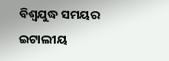ବିଶ୍ୱଯୁଦ୍ଧ ସମୟର ଇଟାଲୀୟ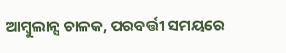ଆମ୍ବୁଲାନ୍ସ ଚାଳକ, ପରବର୍ତ୍ତୀ ସମୟରେ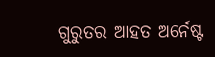ଗୁରୁତର ଆହତ ଅର୍ନେଷ୍ଟ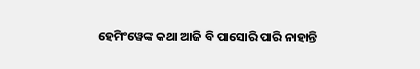ହେମିଂୱେଙ୍କ କଥା ଆଜି ବି ପାସୋରି ପାରି ନାହାନ୍ତି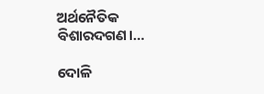ଅର୍ଥନୈତିକ ବିଶାରଦଗଣ।…

ଦୋଳି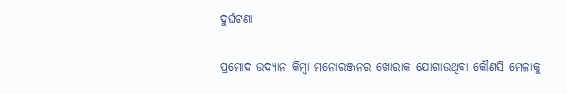ଦୁର୍ଘଟଣା

ପ୍ରମୋଦ ଉଦ୍ୟାନ କିମ୍ବା ମନୋରଞ୍ଜନର ଖୋରାକ ଯୋଗାଉଥିବା କୌଣସି ମେଳାକୁ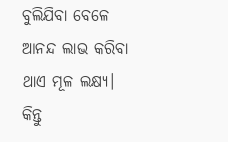ବୁଲିଯିବା ବେଳେ ଆନନ୍ଦ ଲାଭ କରିବା ଥାଏ ମୂଳ ଲକ୍ଷ୍ୟ। କିନ୍ତୁ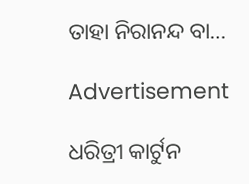ତାହା ନିରାନନ୍ଦ ବା…

Advertisement

ଧରିତ୍ରୀ କାର୍ଟୁନ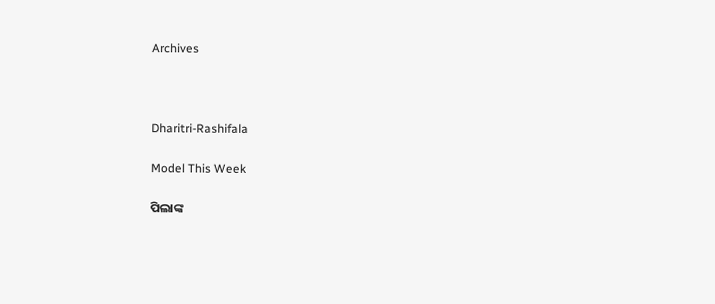Archives



Dharitri-Rashifala

Model This Week

ପିଲାଙ୍କ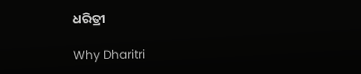ଧରିତ୍ରୀ

Why Dharitri